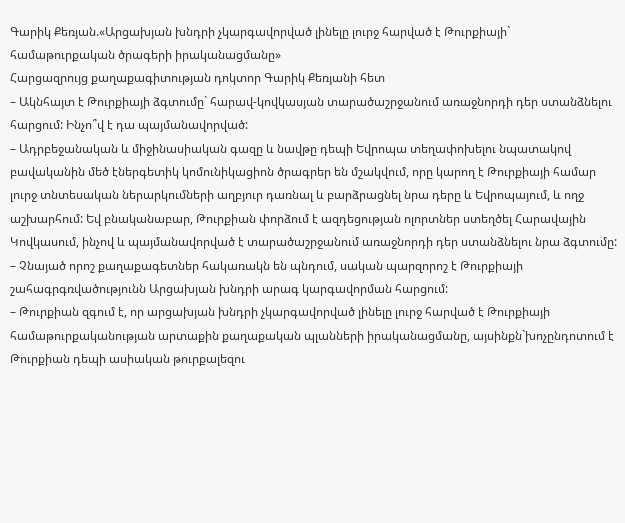Գարիկ Քեռյան.«Արցախյան խնդրի չկարգավորված լինելը լուրջ հարված է Թուրքիայի` համաթուրքական ծրագերի իրականացմանը»
Հարցազրույց քաղաքագիտության դոկտոր Գարիկ Քեռյանի հետ
– Ակնհայտ է Թուրքիայի ձգտումը` հարավ-կովկասյան տարածաշրջանում առաջնորդի դեր ստանձնելու հարցում: Ինչո՞վ է դա պայմանավորված:
– Ադրբեջանական և միջինասիական գազը և նավթը դեպի Եվրոպա տեղափոխելու նպատակով բավականին մեծ էներգետիկ կոմունիկացիոն ծրագրեր են մշակվում, որը կարող է Թուրքիայի համար լուրջ տնտեսական ներարկումների աղբյուր դառնալ և բարձրացնել նրա դերը և Եվրոպայում, և ողջ աշխարհում: Եվ բնականաբար, Թուրքիան փորձում է ազդեցության ոլորտներ ստեղծել Հարավային Կովկասում, ինչով և պայմանավորված է տարածաշրջանում առաջնորդի դեր ստանձնելու նրա ձգտումը:
– Չնայած որոշ քաղաքագետներ հակառակն են պնդում, սական պարզորոշ է Թուրքիայի շահագրգռվածությունն Արցախյան խնդրի արագ կարգավորման հարցում:
– Թուրքիան զգում է, որ արցախյան խնդրի չկարգավորված լինելը լուրջ հարված է Թուրքիայի համաթուրքականության արտաքին քաղաքական պլանների իրականացմանը, այսինքն`խոչընդոտում է Թուրքիան դեպի ասիական թուրքալեզու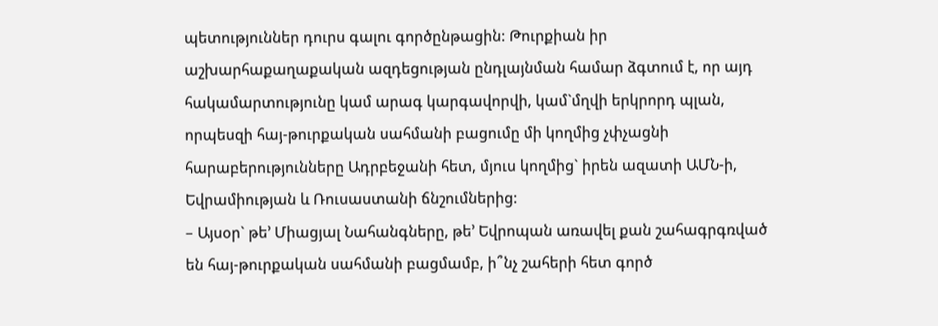պետություններ դուրս գալու գործընթացին: Թուրքիան իր աշխարհաքաղաքական ազդեցության ընդլայնման համար ձգտում է, որ այդ հակամարտությունը կամ արագ կարգավորվի, կամ`մղվի երկրորդ պլան, որպեսզի հայ-թուրքական սահմանի բացումը մի կողմից չփչացնի հարաբերությունները Ադրբեջանի հետ, մյուս կողմից` իրեն ազատի ԱՄՆ-ի, Եվրամիության և Ռուսաստանի ճնշումներից:
– Այսօր` թե’ Միացյալ Նահանգները, թե’ Եվրոպան առավել քան շահագրգռված են հայ-թուրքական սահմանի բացմամբ, ի՞նչ շահերի հետ գործ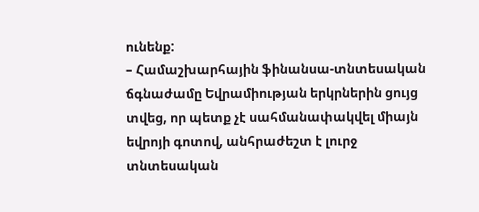ունենք:
– Համաշխարհային ֆինանսա-տնտեսական ճգնաժամը Եվրամիության երկրներին ցույց տվեց, որ պետք չէ սահմանափակվել միայն եվրոյի գոտով, անհրաժեշտ է լուրջ տնտեսական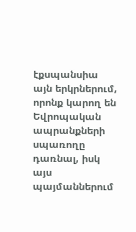էքսպանսիա այն երկրներում, որոնք կարող են Եվրոպական ապրանքների սպառողը դառնալ, իսկ այս պայմաններում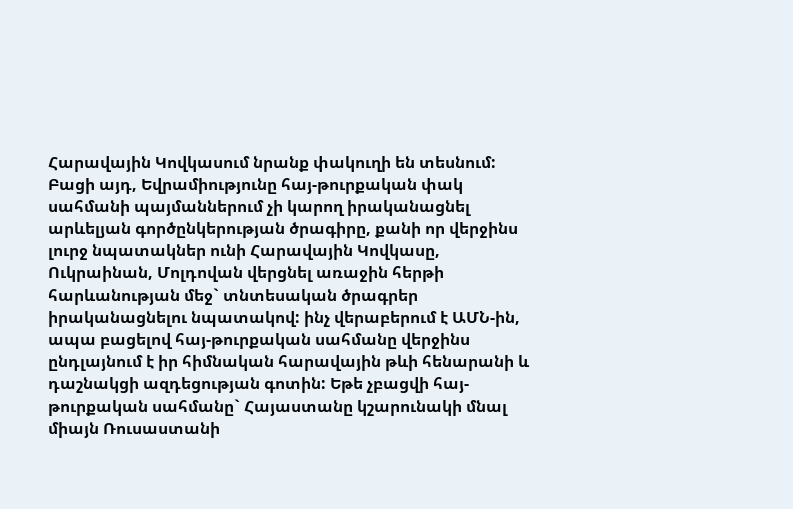Հարավային Կովկասում նրանք փակուղի են տեսնում: Բացի այդ, Եվրամիությունը հայ-թուրքական փակ սահմանի պայմաններում չի կարող իրականացնել արևելյան գործընկերության ծրագիրը, քանի որ վերջինս լուրջ նպատակներ ունի Հարավային Կովկասը, Ուկրաինան, Մոլդովան վերցնել առաջին հերթի հարևանության մեջ` տնտեսական ծրագրեր իրականացնելու նպատակով: ինչ վերաբերում է ԱՄՆ-ին, ապա բացելով հայ-թուրքական սահմանը վերջինս ընդլայնում է իր հիմնական հարավային թևի հենարանի և դաշնակցի ազդեցության գոտին: Եթե չբացվի հայ-թուրքական սահմանը` Հայաստանը կշարունակի մնալ միայն Ռուսաստանի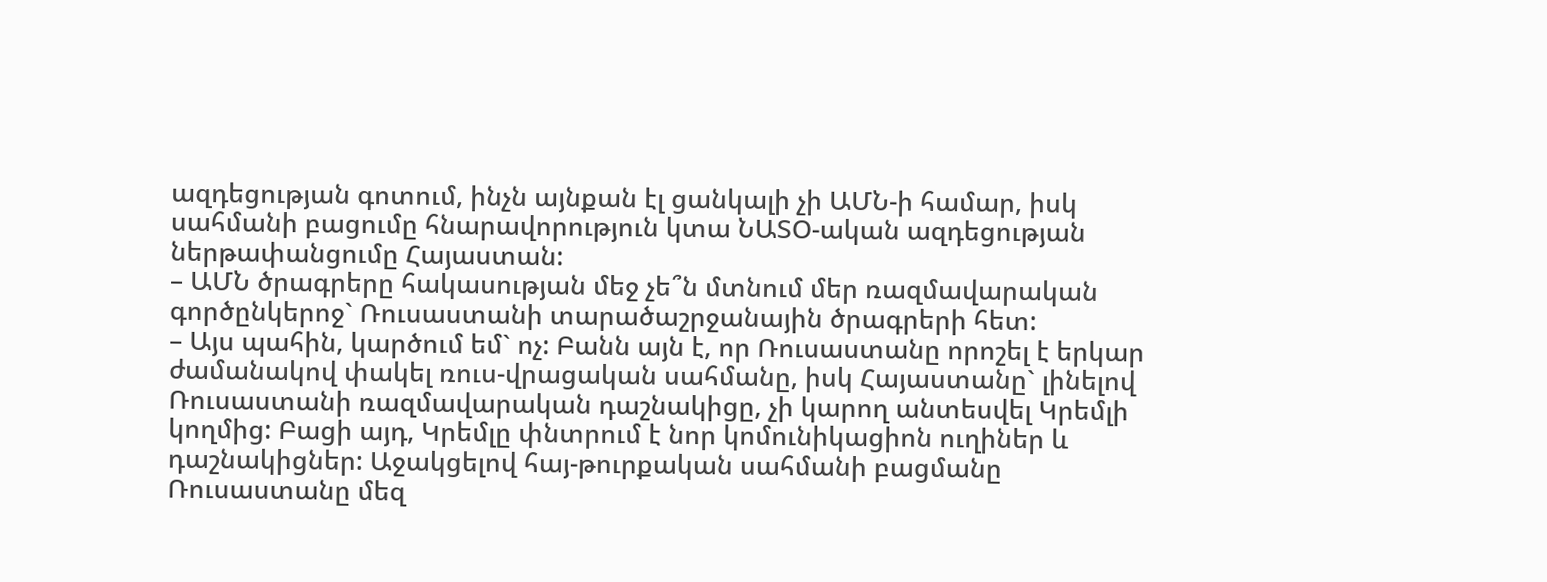ազդեցության գոտում, ինչն այնքան էլ ցանկալի չի ԱՄՆ-ի համար, իսկ սահմանի բացումը հնարավորություն կտա ՆԱՏՕ-ական ազդեցության ներթափանցումը Հայաստան:
– ԱՄՆ ծրագրերը հակասության մեջ չե՞ն մտնում մեր ռազմավարական գործընկերոջ` Ռուսաստանի տարածաշրջանային ծրագրերի հետ:
– Այս պահին, կարծում եմ` ոչ: Բանն այն է, որ Ռուսաստանը որոշել է երկար ժամանակով փակել ռուս-վրացական սահմանը, իսկ Հայաստանը` լինելով Ռուսաստանի ռազմավարական դաշնակիցը, չի կարող անտեսվել Կրեմլի կողմից: Բացի այդ, Կրեմլը փնտրում է նոր կոմունիկացիոն ուղիներ և դաշնակիցներ: Աջակցելով հայ-թուրքական սահմանի բացմանը Ռուսաստանը մեզ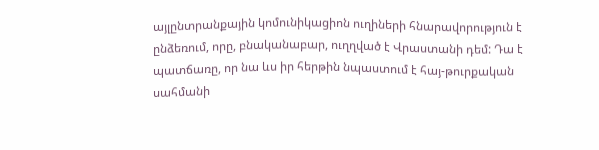այլընտրանքային կոմունիկացիոն ուղիների հնարավորություն է ընձեռում, որը, բնականաբար, ուղղված է Վրաստանի դեմ: Դա է պատճառը, որ նա ևս իր հերթին նպաստում է հայ-թուրքական սահմանի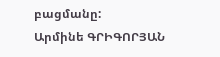բացմանը:
Արմինե ԳՐԻԳՈՐՅԱՆ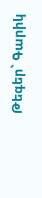Թեգեր` Գարիկ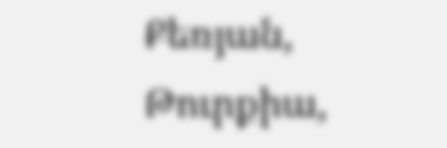Քեռյան, Թուրքիա,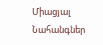Միացյալ Նահանգներ